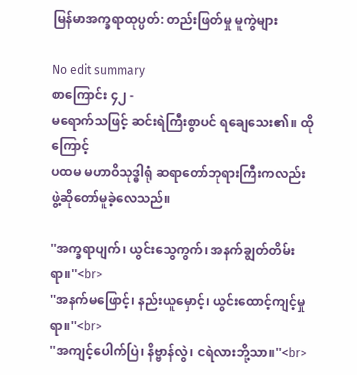မြန်မာအက္ခရာထုပ္ပတ်: တည်းဖြတ်မှု မူကွဲများ

No edit summary
စာကြောင်း ၄၂ -
မရောက်သဖြင့် ဆင်းရဲကြီးစွာပင် ရချေသေး၏။ ထိုကြောင့်
ပထမ မဟာဝိသုဒ္ဓါရုံ ဆရာတော်ဘုရားကြီးကလည်း
ဖွဲ့ဆိုတော်မူခဲ့လေသည်။

''အက္ခရာပျက်၊ ယွင်းသွေကွက်၊ အနက်ချွတ်တိမ်းရာ။''<br>
''အနက်မဖြောင့်၊ နည်းယူမှောင့်၊ ယွင်းထောင့်ကျင့်မှုရာ။''<br>
''အကျင့်ပေါက်ပြဲ၊ နိဗ္ဗာန်လွဲ၊ ငရဲလားဘို့သာ။''<br>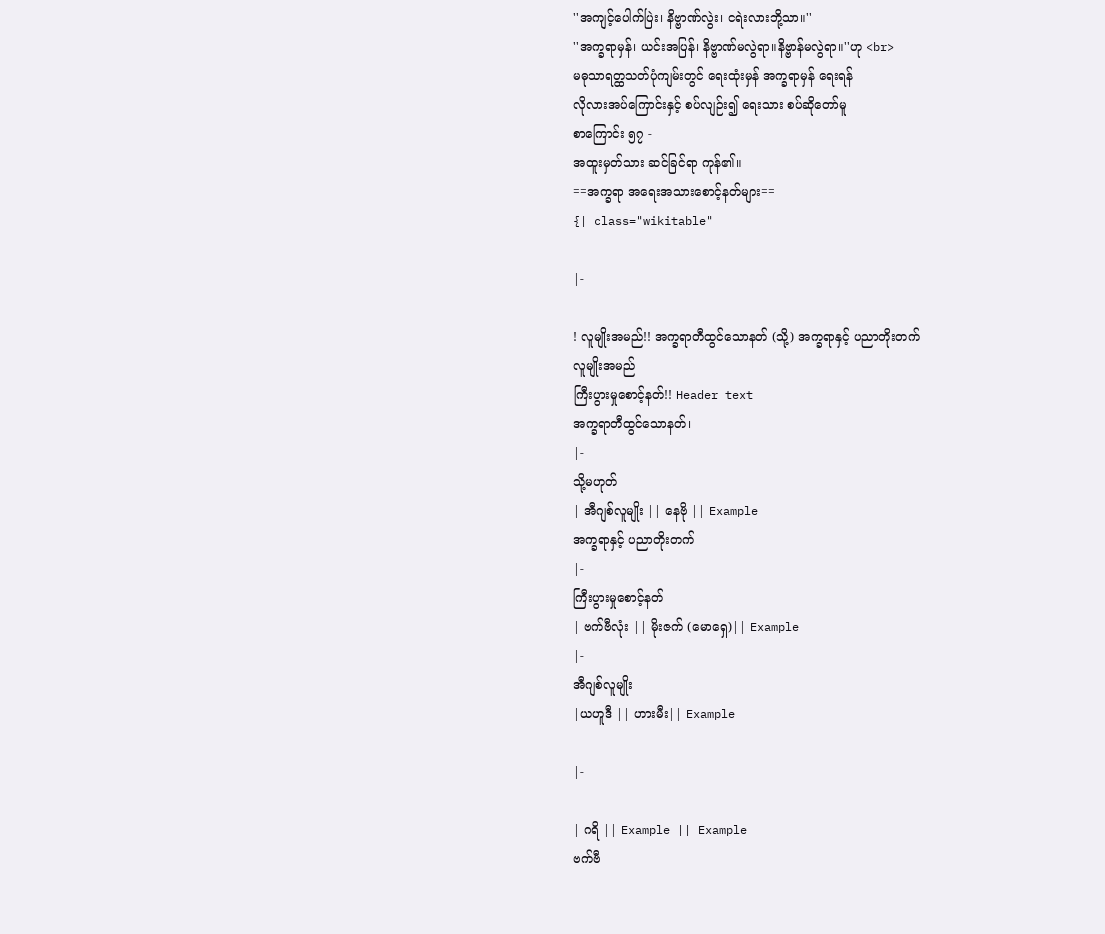''အကျင့်ပေါက်ပြဲး၊ နိဗ္ဗာဏ်လွဲး၊ ငရဲးလားဘို့သာ။''
''အက္ခရာမှန်၊ ယင်းအပြန်၊ နိဗ္ဗာဏ်မလွဲရာ။နိဗ္ဗာန်မလွဲရာ။''ဟု <br>
မဓုသာရတ္ထသတ်ပုံကျမ်းတွင် ရေးထုံးမှန် အက္ခရာမှန် ရေးရန်
လိုလားအပ်ကြောင်းနှင့် စပ်လျဉ်း၍ ရေးသား စပ်ဆိုတော်မူ
စာကြောင်း ၅၇ -
အထူးမှတ်သား ဆင်ခြင်ရာ ကုန်၏။
==အက္ခရာ အရေးအသားစောင့်နတ်များ==
{| class="wikitable"

|-

! လူမျိုးအမည်!! အက္ခရာတီထွင်သောနတ် (သို့) အက္ခရာနှင့် ပညာတိုးတက်
လူမျိုးအမည်
ကြီးပွားမှုစောင့်နတ်!! Header text
အက္ခရာတီထွင်သောနတ်၊
|-
သို့မဟုတ်
| အီဂျစ်လူမျိုး || နေဗို || Example
အက္ခရာနှင့် ပညာတိုးတက်
|-
ကြီးပွားမှုစောင့်နတ်
| ဗက်ဗီလုံး || မိုးဇက် (မောရှေ)|| Example
|-
အီဂျစ်လူမျိုး
|ယဟူဒီ || ဟားမီး|| Example

|-

| ဂရိ || Example || Example
ဗက်ဗီ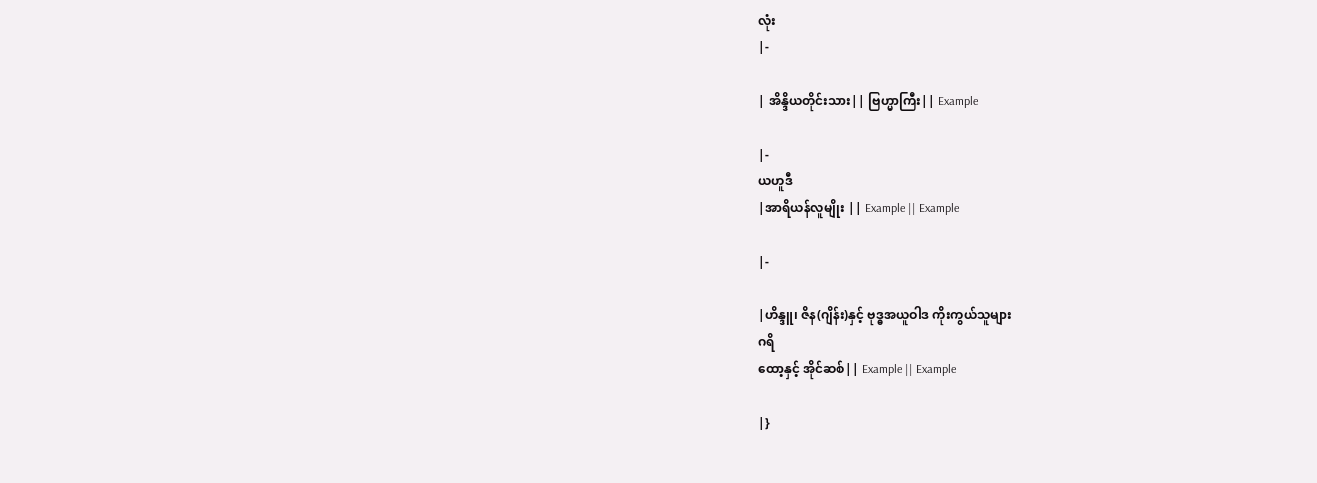လုံး
|-

| အိန္ဒိယတိုင်းသား|| ဗြဟ္မာကြီး|| Example

|-
ယဟူဒီ
|အာရိယန်လူမျိုး || Example || Example

|-

|ဟိန္ဒူ၊ ဇိန(ဂျိန်း)နှင့် ဗုဒ္ဓအယူဝါဒ ကိုးကွယ်သူများ
ဂရိ
ထော့နှင့် အိုင်ဆစ်|| Example || Example

|}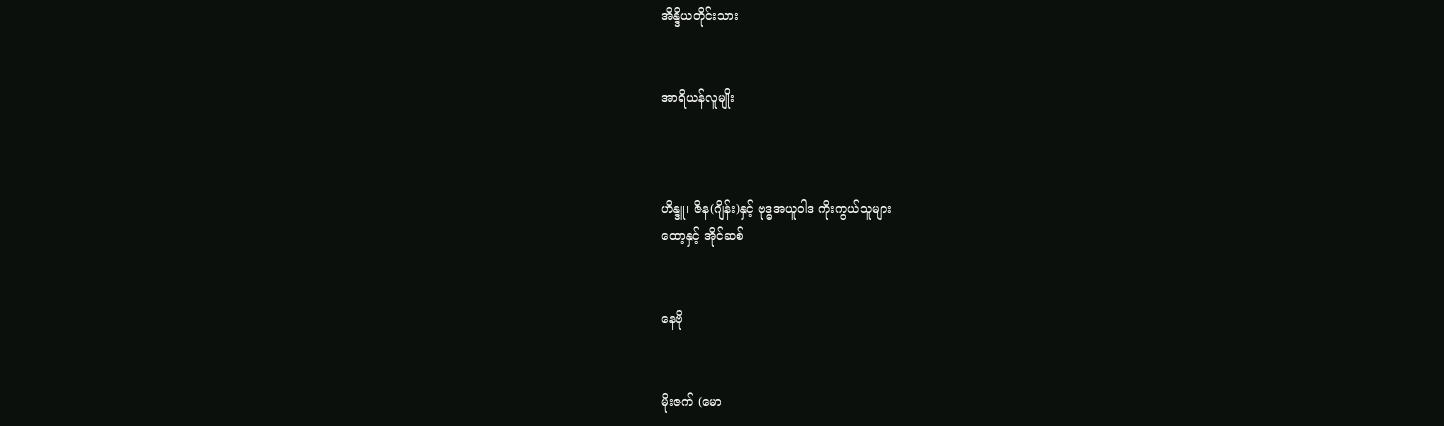အိန္ဒိယတိုင်းသား


အာရိယန်လူမျိုး



ဟိန္ဒူ၊ ဇိန(ဂျိန်း)နှင့် ဗုဒ္ဓအယူဝါဒ ကိုးကွယ်သူများ
ထော့နှင့် အိုင်ဆစ်


နေဗို


မိုးဇက် (မော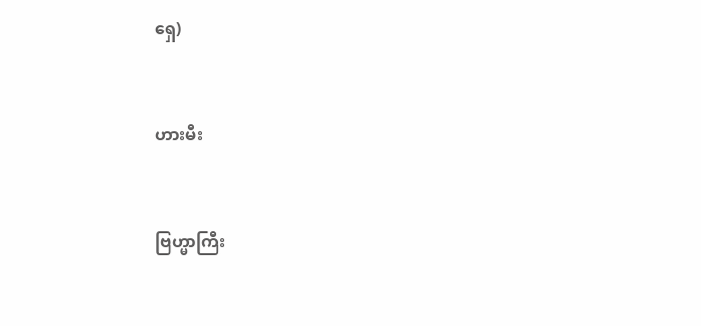ရှေ)


ဟားမီး


ဗြဟ္မာကြီး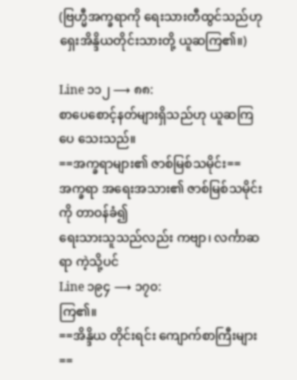(ဗြဟ္မီအက္ခရာကို ရေးသားတီထွင်သည်ဟု ရှေးအိန္ဒိယတိုင်းသားတို့ ယူဆကြ၏။)

Line ၁၁၂ ⟶ ၈၈:
စာပေစောင့်နတ်များရှိသည်ဟု ယူဆကြပေ သေးသည်။
==အက္ခရာများ၏ ဇာစ်မြစ်သမိုင်း==
အက္ခရာ အရေးအသား၏ ဇာစ်မြစ်သမိုင်းကို တာဝန်ခံ၍
ရေးသားသူသည်လည်း ကဗျာ၊ လင်္ကာဆရာ ကဲ့သို့ပင်
Line ၁၉၄ ⟶ ၁၇၀:
ကြ၏။
==အိန္ဒိယ တိုင်းရင်း ကျောက်စာကြီးများ==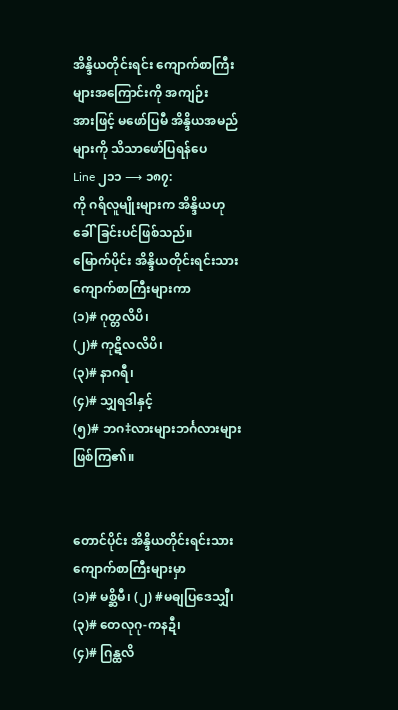အိန္ဒိယတိုင်းရင်း ကျောက်စာကြီးများအကြောင်းကို အကျဉ်း
အားဖြင့် မဖော်ပြမီ အိန္ဒိယအမည်များကို သိသာဖော်ပြရန်ပေ
Line ၂၁၁ ⟶ ၁၈၇:
ကို ဂရိလူမျိုးများက အိန္ဒိယဟုခေါ်ခြင်းပင်ဖြစ်သည်။
မြောက်ပိုင်း အိန္ဒိယတိုင်းရင်းသား ကျောက်စာကြီးများကာ
(၁)# ဂုတ္တလိပိ၊
(၂)# ကုဋိလလိပိ၊
(၃)# နာဂရီ၊
(၄)# သျှရဒါနှင့်
(၅)# ဘဂ‡လားများဘင်္ဂလားများ ဖြစ်ကြ၏။


တောင်ပိုင်း အိန္ဒိယတိုင်းရင်းသား ကျောက်စာကြီးများမှာ
(၁)# မစ္ဆိမီ၊ (၂) #မဓျပြဒေသျှီ၊ (၃)# တေလုဂု-ကနဍီ၊
(၄)# ဂြန္ထလိ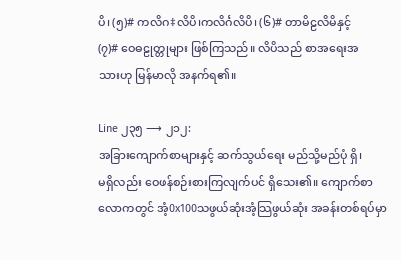ပိ၊ (၅)# ကလိဂ‡လိပိ၊ကလိင်္ဂလိပိ၊ (၆)# တာမိဠလိမိနှင့်
(၇)# ဝေဓဠုတ္တုများ ဖြစ်ကြသည်။ လိပိသည် စာအရေးအ
သားဟု မြန်မာလို အနက်ရ၏။

Line ၂၃၅ ⟶ ၂၁၂:
အခြားကျောက်စာများနှင့် ဆက်သွယ်ရေး မည်သို့မည်ပုံ ရှိ၊
မရှိလည်း ဝေဖန်စဉ်းစားကြလျက်ပင် ရှိသေး၏။ ကျောက်စာ
လောကတွင် အံ့0x100သဖွယ်ဆုံးအံ့သြဖွယ်ဆုံး အခန်းတစ်ရပ်မှာ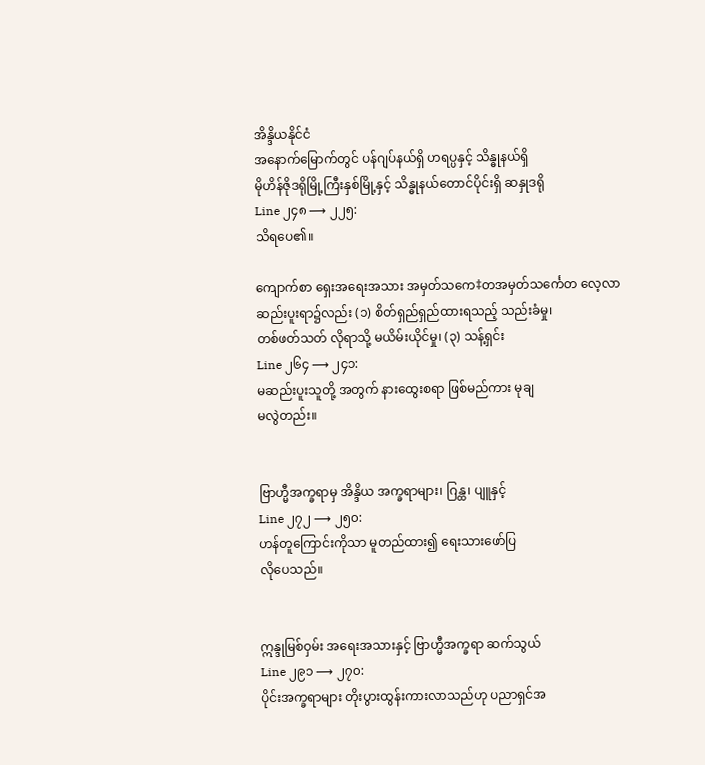အိန္ဒိယနိုင်ငံ
အနောက်မြောက်တွင် ပန်ဂျပ်နယ်ရှိ ဟရပ္ပနှင့် သိန္ဓုနယ်ရှိ
မိုဟိန်ဇိုဒရိုမြို့ကြီးနှစ်မြို့နှင့် သိန္ဓုနယ်တောင်ပိုင်းရှိ ဆနှုဒရို
Line ၂၄၈ ⟶ ၂၂၅:
သိရပေ၏။

ကျောက်စာ ရှေးအရေးအသား အမှတ်သကေ‡တအမှတ်သင်္ကေတ လေ့လာ
ဆည်းပူးရာ၌လည်း (၁) စိတ်ရှည်ရှည်ထားရသည့် သည်းခံမှု၊
တစ်ဖတ်သတ် လိုရာသို့ မယိမ်းယိုင်မှု၊ (၃) သန့်ရှင်း
Line ၂၆၄ ⟶ ၂၄၁:
မဆည်းပူးသူတို့ အတွက် နားထွေးစရာ ဖြစ်မည်ကား မုချ
မလွဲတည်း။


ဗြာဟ္မီအက္ခရာမှ အိန္ဒိယ အက္ခရာများ၊ ဂြန္ထ၊ ပျူနှင့်
Line ၂၇၂ ⟶ ၂၅၀:
ဟန်တူကြောင်းကိုသာ မူတည်ထား၍ ရေးသားဖော်ပြ
လိုပေသည်။


ဣန္ဒုမြစ်ဝှမ်း အရေးအသားနှင့် ဗြာဟ္မီအက္ခရာ ဆက်သွယ်
Line ၂၉၁ ⟶ ၂၇၀:
ပိုင်းအက္ခရာများ တိုးပွားထွန်းကားလာသည်ဟု ပညာရှင်အ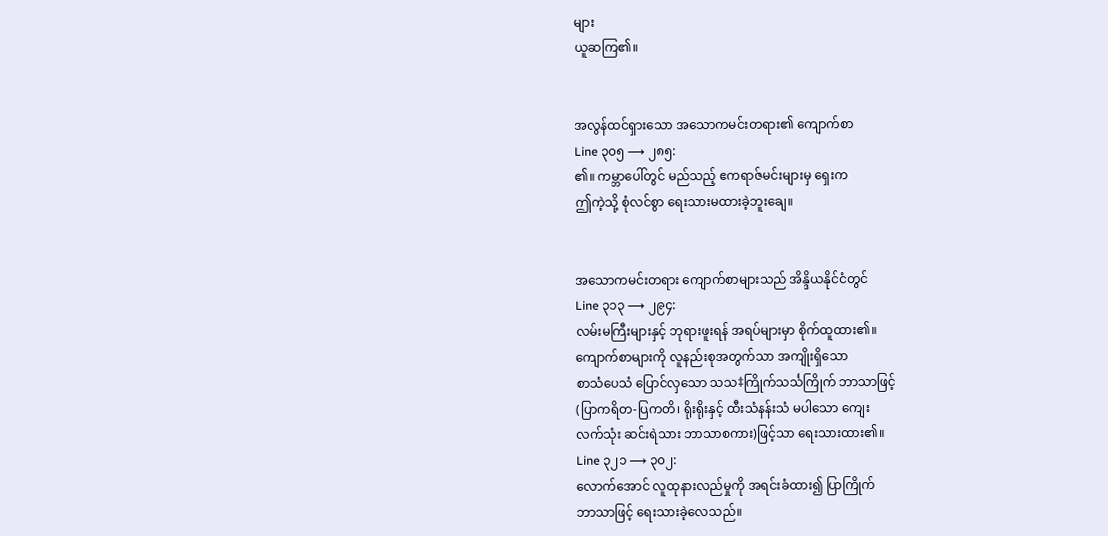များ
ယူဆကြ၏။


အလွန်ထင်ရှားသော အသောကမင်းတရား၏ ကျောက်စာ
Line ၃၀၅ ⟶ ၂၈၅:
၏။ ကမ္ဘာပေါ်တွင် မည်သည့် ဧကရာဇ်မင်းများမှ ရှေးက
ဤကဲ့သို့ စုံလင်စွာ ရေးသားမထားခဲ့ဘူးချေ။


အသောကမင်းတရား ကျောက်စာများသည် အိန္ဒိယနိုင်ငံတွင်
Line ၃၁၃ ⟶ ၂၉၄:
လမ်းမကြီးများနှင့် ဘုရားဖူးရန် အရပ်များမှာ စိုက်ထူထား၏။
ကျောက်စာများကို လူနည်းစုအတွက်သာ အကျိုးရှိသော
စာသံပေသံ ပြောင်လှသော သသ‡ကြိုက်သင်္သကြိုက် ဘာသာဖြင့်
(ပြာကရိတ-ပြကတိ၊ ရိုးရိုးနှင့် ထီးသံနန်းသံ မပါသော ကျေး
လက်သုံး ဆင်းရဲသား ဘာသာစကား)ဖြင့်သာ ရေးသားထား၏။
Line ၃၂၁ ⟶ ၃၀၂:
လောက်အောင် လူထုနားလည်မှုကို အရင်းခံထား၍ ပြာကြိုက်
ဘာသာဖြင့် ရေးသားခဲ့လေသည်။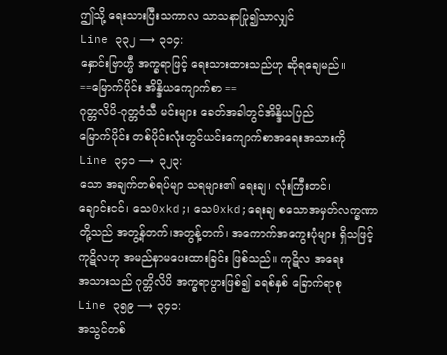ဤသို့ ရေးသားပြီးသကာလ သာသနာပြု၍သာလျှင်
Line ၃၃၂ ⟶ ၃၁၄:
နှောင်းဗြာဟ္မီ အက္ခရာဖြင့် ရေးသားထားသည်ဟု ဆိုရချေမည်။
==မြောက်ပိုင်း အိန္ဒိယကျောက်စာ ==
ဂုတ္တလိပိ-ဂုတ္တဝံသီ မင်းများ ခေတ်အခါတွင်အိန္ဒိယပြည်
မြောက်ပိုင်း တစ်ပိုင်းလုံးတွင်ယင်းကျောက်စာအရေးအသားကို
Line ၃၄၁ ⟶ ၃၂၃:
သော အချက်တစ်ရပ်မျာ သရများ၏ ရေးချ၊ လုံးကြီးတင်၊
ချောင်းငင်၊ သေ0xkd;၊ သေ0xkd;ရေးချ စသောအမှတ်လက္ခဏာ
တို့သည် အတွ့န်တက်၊အတွန့်တက်၊ အကောက်အကွေးပုံများ ရှိသဖြင့်
ကုဋိလဟု အမည်နာမပေးထားခြင်း ဖြစ်သည်။ ကုဋိလ အရေး
အသားသည် ဂုတ္တိလိပိ အက္ခရာပွားဖြစ်၍ ခရစ်နှစ် ခြောက်ရာစု
Line ၃၅၉ ⟶ ၃၄၁:
အသွင်တစ်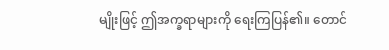မျိုးဖြင့် ဤအက္ခရာများကို ရေးကြပြန်၏။ တောင်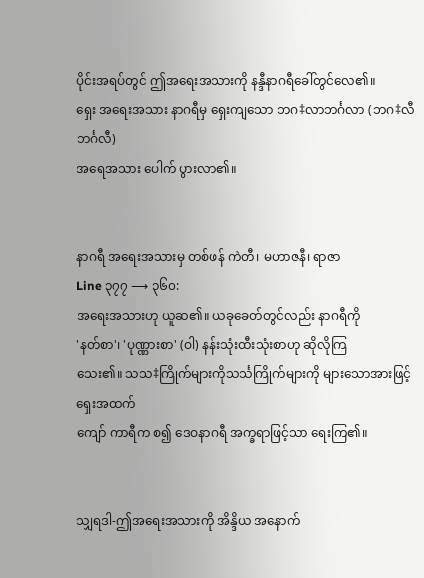ပိုင်းအရပ်တွင် ဤအရေးအသားကို နန္ဒီနာဂရီခေါ်တွင်လေ၏။
ရှေး အရေးအသား နာဂရီမှ ရှေးကျသော ဘဂ‡လာဘင်္ဂလာ (ဘဂ‡လီဘင်္ဂလီ)
အရေအသား ပေါက် ပွားလာ၏။


နာဂရီ အရေးအသားမှ တစ်ဖန် ကဲတီ၊ မဟာဇနီ၊ ရာဇာ
Line ၃၇၇ ⟶ ၃၆၀:
အရေးအသားဟု ယူဆ၏။ ယခုခေတ်တွင်လည်း နာဂရီကို
'နတ်စာ'၊ 'ပုဏ္ဏားစာ' (ဝါ) နန်းသုံးထီးသုံးစာဟု ဆိုလိုကြ
သေး၏။ သသ‡ကြိုက်များကိုသင်္သကြိုက်များကို များသောအားဖြင့် ရှေးအထက်
ကျော် ကာရီက စ၍ ဒေဝနာဂရီ အက္ခရာဖြင့်သာ ရေးကြ၏။


သျှရဒါ-ဤအရေးအသားကို အိန္ဒိယ အနောက်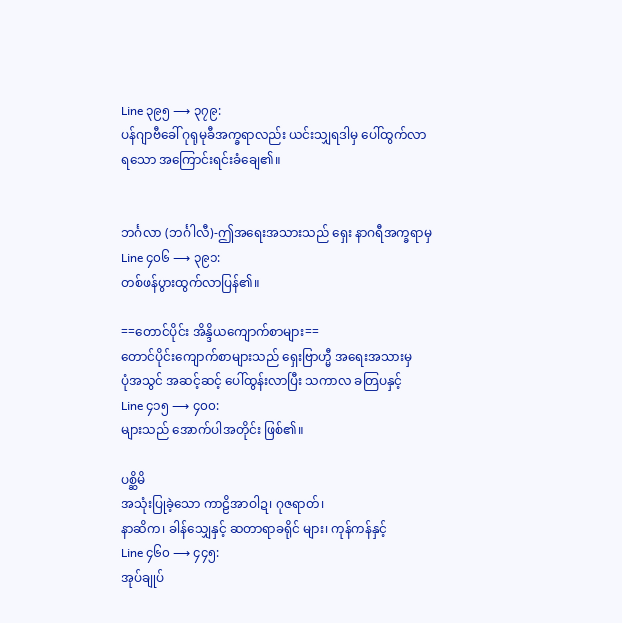Line ၃၉၅ ⟶ ၃၇၉:
ပန်ဂျာဗီခေါ် ဂုရုမုခီအက္ခရာလည်း ယင်းသျှရဒါမှ ပေါ်ထွက်လာ
ရသော အကြောင်းရင်းခံချေ၏။


ဘင်္ဂလာ (ဘင်္ဂါလီ)-ဤအရေးအသားသည် ရှေး နာဂရီအက္ခရာမှ
Line ၄၀၆ ⟶ ၃၉၁:
တစ်ဖန်ပွားထွက်လာပြန်၏။

==တောင်ပိုင်း အိန္ဒိယကျောက်စာများ==
တောင်ပိုင်းကျောက်စာများသည် ရှေးဗြာဟ္မီ အရေးအသားမှ
ပုံအသွင် အဆင့်ဆင့် ပေါ်ထွန်းလာပြီး သကာလ ခတြပနှင့်
Line ၄၁၅ ⟶ ၄၀၀:
များသည် အောက်ပါအတိုင်း ဖြစ်၏။

ပစ္ဆိမိ
အသုံးပြုခဲ့သော ကာဠိအာဝါဍ၊ ဂုဇရာတ်၊
နာဆိက၊ ခါန်သျှေနှင့် ဆတာရာခရိုင် များ၊ ကုန်ကန်နှင့်
Line ၄၆၀ ⟶ ၄၄၅:
အုပ်ချုပ်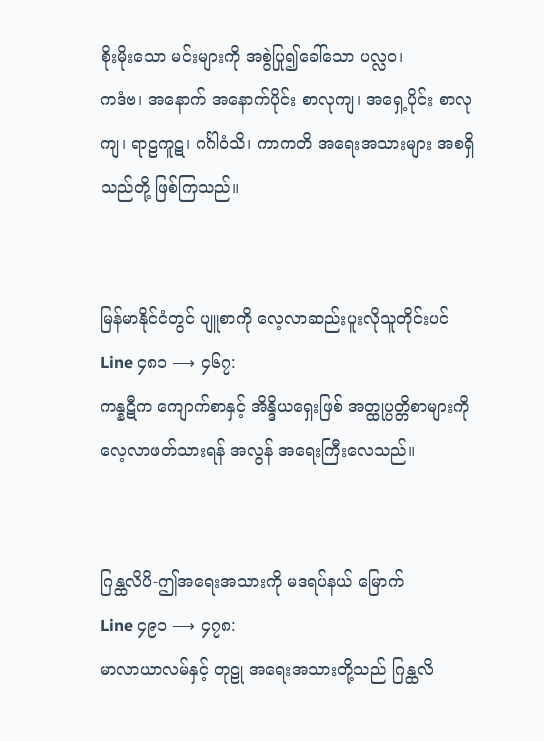စိုးမိုးသော မင်းများကို အစွဲပြု၍ခေါ်သော ပလ္လဝ၊
ကဒံဗ၊ အနောက် အနောက်ပိုင်း စာလုကျ၊ အရှေ့ပိုင်း စာလု
ကျ၊ ရာဠကူဋ၊ ဂင်္ဂါဝံသိ၊ ကာကတိ အရေးအသားများ အစရှိ
သည်တို့ ဖြစ်ကြသည်။


မြန်မာနိုင်ငံတွင် ပျူစာကို လေ့လာဆည်းပူးလိုသူတိုင်းပင်
Line ၄၈၁ ⟶ ၄၆၇:
ကန္နဋီက ကျောက်စာနှင့် အိန္ဒိယရှေးဖြစ် အတ္ထုပ္ပတ္တိစာများကို
လေ့လာဖတ်သားရန် အလွန် အရေးကြီးလေသည်။


ဂြန္ထလိပိ-ဤအရေးအသားကို မဒရပ်နယ် မြောက်
Line ၄၉၁ ⟶ ၄၇၈:
မာလာယာလမ်နှင့် တုဠု အရေးအသားတို့သည် ဂြန္ထလိ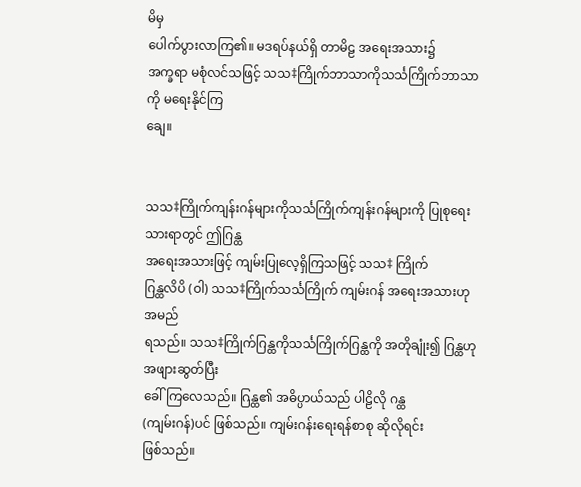မိမှ
ပေါက်ပွားလာကြ၏။ မဒရပ်နယ်ရှိ တာမိဠ အရေးအသား၌
အက္ခရာ မစုံလင်သဖြင့် သသ‡ကြိုက်ဘာသာကိုသင်္သကြိုက်ဘာသာကို မရေးနိုင်ကြ
ချေ။


သသ‡ကြိုက်ကျန်းဂန်များကိုသင်္သကြိုက်ကျန်းဂန်များကို ပြုစုရေးသားရာတွင် ဤဂြန္ထ
အရေးအသားဖြင့် ကျမ်းပြုလေ့ရှိကြသဖြင့် သသ‡ ကြိုက်
ဂြန္ထလိပိ (ဝါ) သသ‡ကြိုက်သင်္သကြိုက် ကျမ်းဂန် အရေးအသားဟု အမည်
ရသည်။ သသ‡ကြိုက်ဂြန္ထကိုသင်္သကြိုက်ဂြန္ထကို အတိုချုံး၍ ဂြန္ထဟု အဖျားဆွတ်ပြီး
ခေါ်ကြလေသည်။ ဂြန္ထ၏ အဓိပ္ပာယ်သည် ပါဠိလို ဂန္ထ
(ကျမ်းဂန်)ပင် ဖြစ်သည်။ ကျမ်းဂန်းရေးရန်စာစု ဆိုလိုရင်း
ဖြစ်သည်။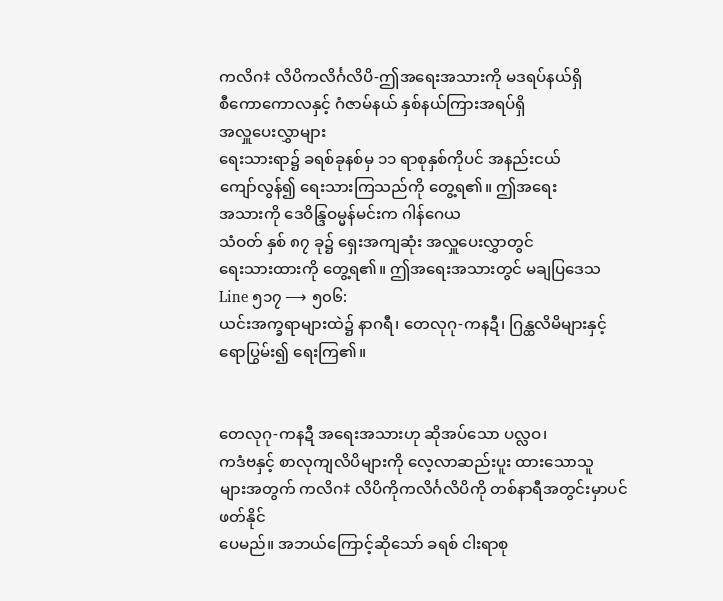ကလိဂ‡ လိပိကလိင်္ဂလိပိ-ဤအရေးအသားကို မဒရပ်နယ်ရှိ
စီကောကောလနှင့် ဂံဇာမ်နယ် နှစ်နယ်ကြားအရပ်ရှိ
အလှူပေးလွှာများ
ရေးသားရာ၌ ခရစ်ခုနစ်မှ ၁၁ ရာစုနှစ်ကိုပင် အနည်းငယ်
ကျော်လွန်၍ ရေးသားကြသည်ကို တွေ့ရ၏။ ဤအရေး
အသားကို ဒေဝိန္ဒြဝမ္မန်မင်းက ဂါန်ဂေယ
သံဝတ် နှစ် ၈၇ ခု၌ ရှေးအကျဆုံး အလှူပေးလွှာတွင်
ရေးသားထားကို တွေ့ရ၏။ ဤအရေးအသားတွင် မချပြဒေသ
Line ၅၁၇ ⟶ ၅၀၆:
ယင်းအက္ခရာများထဲ၌ နာဂရီ၊ တေလုဂု-ကနဍီ၊ ဂြန္ထလိမိများနှင့်
ရောပြွမ်း၍ ရေးကြ၏။


တေလုဂု-ကနဍီ အရေးအသားဟု ဆိုအပ်သော ပလ္လဝ၊
ကဒံဗနှင့် စာလုကျလိပိများကို လေ့လာဆည်းပူး ထားသောသူ
များအတွက် ကလိဂ‡ လိပိကိုကလိင်္ဂလိပိကို တစ်နာရီအတွင်းမှာပင် ဖတ်နိုင်
ပေမည်။ အဘယ်ကြောင့်ဆိုသော် ခရစ် ငါးရာစု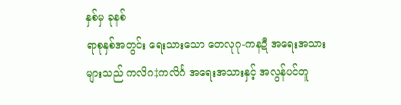နှစ်မှ ခုနစ်
ရာစုနှစ်အတွင်း ရေးသားသော တေလုဂု-ကနဍီ အရေးအသား
များသည် ကလိဂ‡ကလိင်္ဂ အရေးအသားနှင့် အလွန်ပင်တူ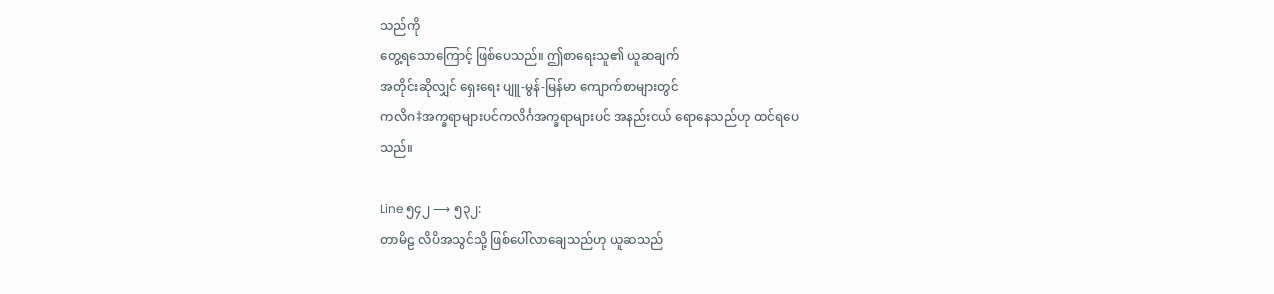သည်ကို
တွေ့ရသောကြောင့် ဖြစ်ပေသည်။ ဤစာရေးသူ၏ ယူဆချက်
အတိုင်းဆိုလျှင် ရှေးရေး ပျူ-မွန်-မြန်မာ ကျောက်စာများတွင်
ကလိဂ‡အက္ခရာများပင်ကလိင်္ဂအက္ခရာများပင် အနည်းငယ် ရောနေသည်ဟု ထင်ရပေ
သည်။

Line ၅၄၂ ⟶ ၅၃၂:
တာမိဠ လိပိအသွင်သို့ ဖြစ်ပေါ်လာချေသည်ဟု ယူဆသည်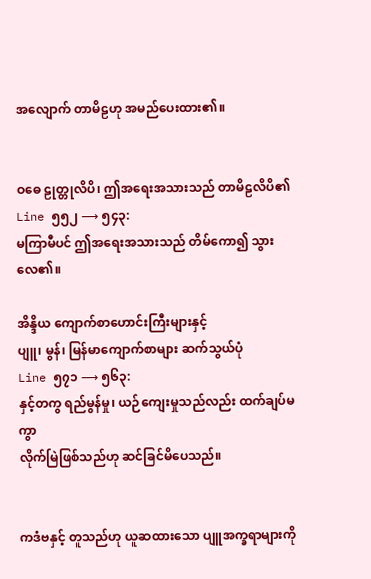အလျောက် တာမိဠဟု အမည်ပေးထား၏။


ဝဓေ ဠုတ္တုလိပိ၊ ဤအရေးအသားသည် တာမိဠလိပိ၏
Line ၅၅၂ ⟶ ၅၄၃:
မကြာမီပင် ဤအရေးအသားသည် တိမ်ကော၍ သွားလေ၏။

အိန္ဒိယ ကျောက်စာဟောင်းကြီးများနှင့်
ပျူ၊ မွန်၊ မြန်မာကျောက်စာများ ဆက်သွယ်ပုံ
Line ၅၇၁ ⟶ ၅၆၃:
နှင့်တကွ ရည်မွန်မှု၊ ယဉ်ကျေးမှုသည်လည်း ထက်ချပ်မကွာ
လိုက်မြဲဖြစ်သည်ဟု ဆင်ခြင်မိပေသည်။


ကဒံဗနှင့် တူသည်ဟု ယူဆထားသော ပျူအက္ခရာများကို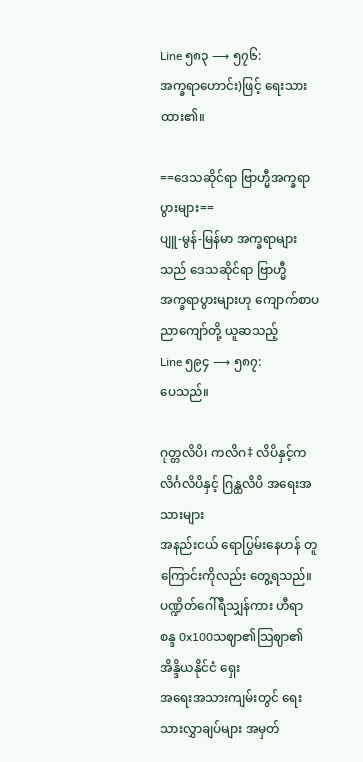Line ၅၈၃ ⟶ ၅၇၆:
အက္ခရာဟောင်း)ဖြင့် ရေးသားထား၏။

==ဒေသဆိုင်ရာ ဗြာဟ္မီအက္ခရာပွားများ==
ပျူ-မွန်-မြန်မာ အက္ခရာများသည် ဒေသဆိုင်ရာ ဗြာဟ္မီ
အက္ခရာပွားများဟု ကျောက်စာပညာကျော်တို့ ယူဆသည့်
Line ၅၉၄ ⟶ ၅၈၇:
ပေသည်။

ဂုတ္တလိပိ၊ ကလိဂ‡ လိပိနှင့်ကလိင်္ဂလိပိနှင့် ဂြန္ထလိပိ အရေးအသားများ
အနည်းငယ် ရောပြွမ်းနေဟန် တူကြောင်းကိုလည်း တွေ့ရသည်။
ပဏ္ဍိတ်ဂေါ်ရီသျှန်ကား ဟီရာ စန္ဒ 0x100သဈာ၏သြဈာ၏ အိန္ဒိယနိုင်ငံ ရှေး
အရေးအသားကျမ်းတွင် ရေးသားလွှာချပ်များ အမှတ်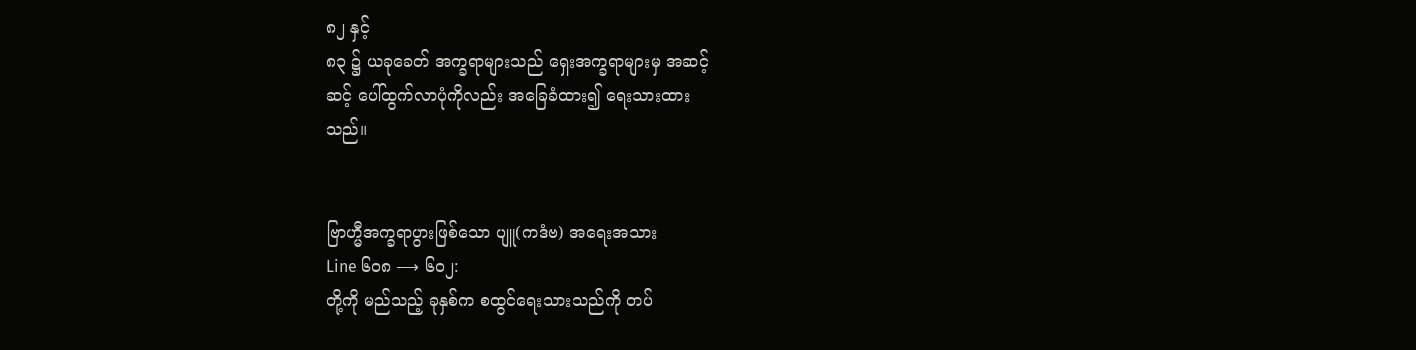၈၂ နှင့်
၈၃ ၌ ယခုခေတ် အက္ခရာများသည် ရှေးအက္ခရာများမှ အဆင့်
ဆင့် ပေါ်ထွက်လာပုံကိုလည်း အခြေခံထား၍ ရေးသားထား
သည်။


ဗြာဟ္မီအက္ခရာပွားဖြစ်သော ပျူ(ကဒံဗ) အရေးအသား
Line ၆၀၈ ⟶ ၆၀၂:
တို့ကို မည်သည့် ခုနှစ်က စထွင်ရေးသားသည်ကို တပ်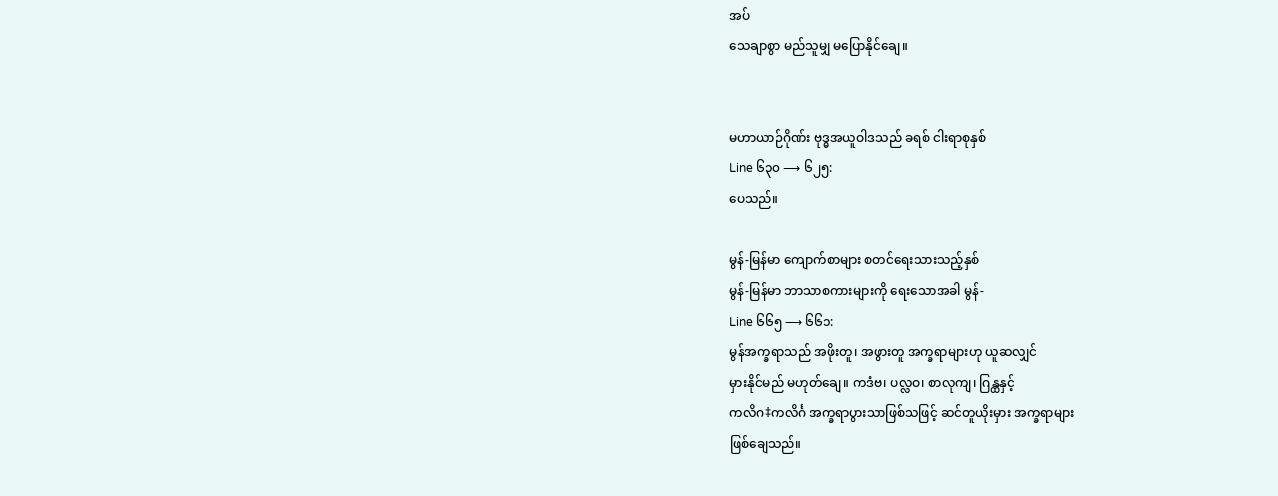အပ်
သေချာစွာ မည်သူမျှ မပြောနိုင်ချေ။


မဟာယာဉ်ဂိုဏ်း ဗုဒ္ဓအယူဝါဒသည် ခရစ် ငါးရာစုနှစ်
Line ၆၃၀ ⟶ ၆၂၅:
ပေသည်။

မွန်-မြန်မာ ကျောက်စာများ စတင်ရေးသားသည့်နှစ်
မွန်-မြန်မာ ဘာသာစကားများကို ရေးသောအခါ မွန်-
Line ၆၆၅ ⟶ ၆၆၁:
မွန်အက္ခရာသည် အဖိုးတူ၊ အဖွားတူ အက္ခရာများဟု ယူဆလျှင်
မှားနိုင်မည် မဟုတ်ချေ။ ကဒံဗ၊ ပလ္လဝ၊ စာလုကျ၊ ဂြန္ထနှင့်
ကလိဂ‡ကလိင်္ဂ အက္ခရာပွားသာဖြစ်သဖြင့် ဆင်တူယိုးမှား အက္ခရာများ
ဖြစ်ချေသည်။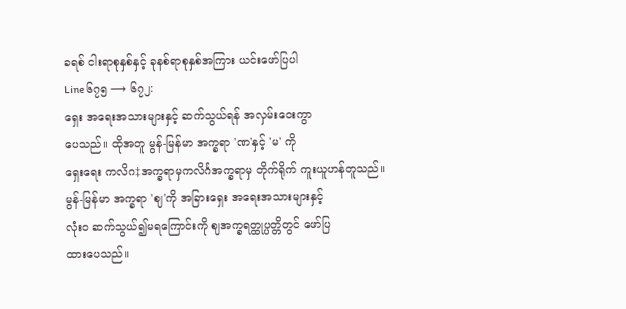ခရစ် ငါးရာစုနှစ်နှင့် ခုနစ်ရာစုနှစ်အကြား ယင်းဖော်ပြပါ
Line ၆၇၅ ⟶ ၆၇၂:
ရှေး အရေးအသားများနှင့် ဆက်သွယ်ရန် အလှမ်းဝေးကွာ
ပေသည်။ ထိုအတူ မွန်-မြန်မာ အက္ခရာ 'ဏ'နှင့် 'မ' ကို
ရှေးရေး ကလိဂ‡အက္ခရာမှကလိင်္ဂအက္ခရာမှ တိုက်ရိုက် ကူးယူဟန်တူသည်။
မွန်-မြန်မာ အက္ခရာ 'ဈ'ကို အခြားရှေး အရေးအသားများနှင့်
လုံးဝ ဆက်သွယ်၍မရကြောင်းကို ဈအက္ခရတ္ထုပ္ပတ္တိတွင် ဖော်ပြ
ထားပေသည်။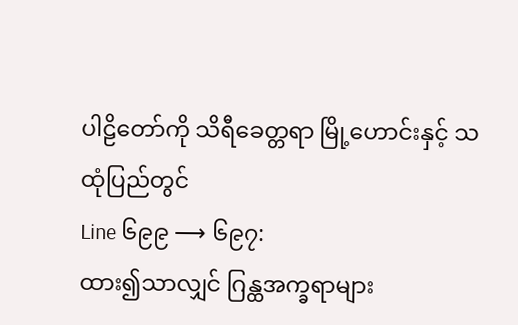ပါဠိတော်ကို သိရီခေတ္တရာ မြို့ဟောင်းနှင့် သထုံပြည်တွင်
Line ၆၉၉ ⟶ ၆၉၇:
ထား၍သာလျှင် ဂြန္ထအက္ခရာများ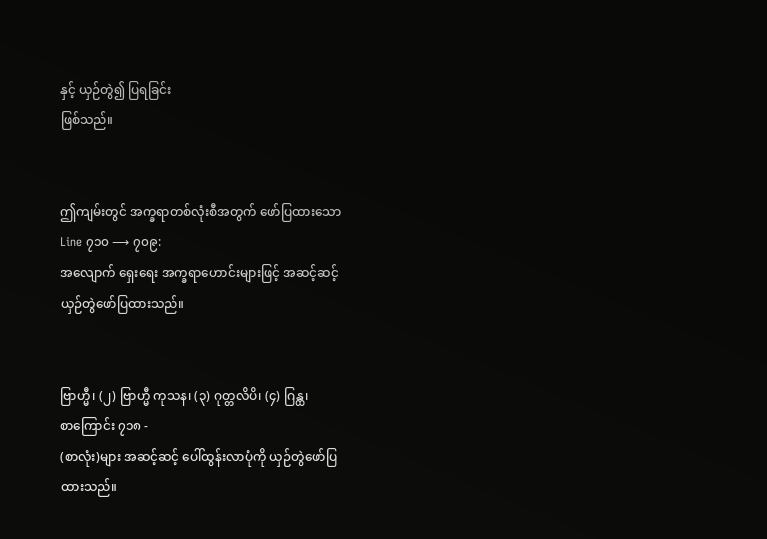နှင့် ယှဉ်တွဲ၍ ပြရခြင်း
ဖြစ်သည်။


ဤကျမ်းတွင် အက္ခရာတစ်လုံးစီအတွက် ဖော်ပြထားသော
Line ၇၁၀ ⟶ ၇၀၉:
အလျောက် ရှေးရေး အက္ခရာဟောင်းများဖြင့် အဆင့်ဆင့်
ယှဉ်တွဲဖော်ပြထားသည်။


ဗြာဟ္မီ၊ (၂) ဗြာဟ္မီ ကုသန၊ (၃) ဂုတ္တလိပိ၊ (၄) ဂြန္ထ၊
စာကြောင်း ၇၁၈ -
(စာလုံး)များ အဆင့်ဆင့် ပေါ်ထွန်းလာပုံကို ယှဉ်တွဲဖော်ပြ
ထားသည်။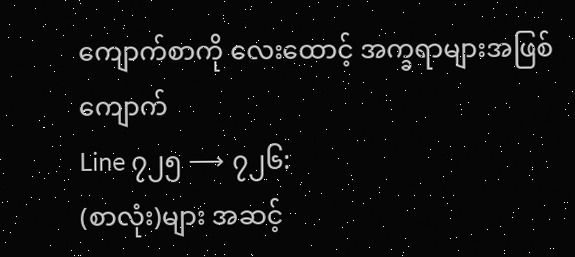ကျောက်စာကို လေးထောင့် အက္ခရာများအဖြစ် ကျောက်
Line ၇၂၅ ⟶ ၇၂၆:
(စာလုံး)များ အဆင့်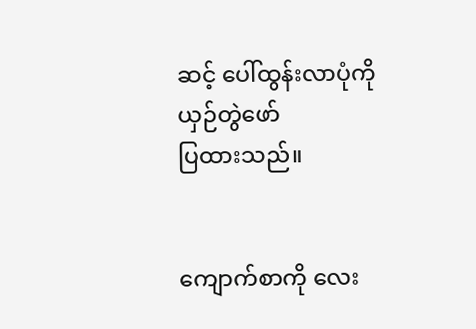ဆင့် ပေါ်ထွန်းလာပုံကို ယှဉ်တွဲဖော်
ပြထားသည်။


ကျောက်စာကို လေး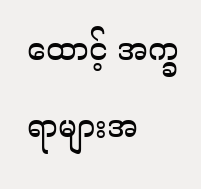ထောင့် အက္ခရာများအ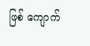ဖြစ် ကျောက်